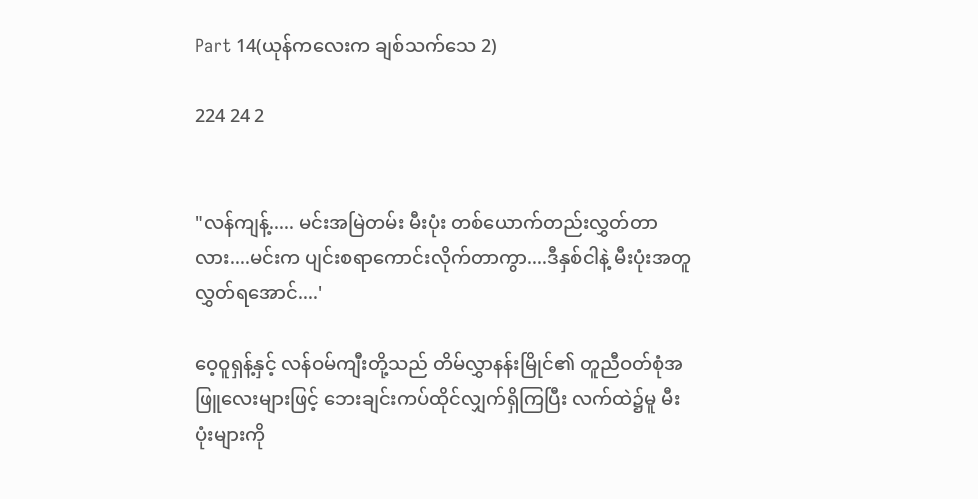Part 14(ယုန်ကလေးက ချစ်သက်သေ 2)

224 24 2


"လန်ကျန့်..... မင်းအမြဲတမ်း မီးပုံး တစ်ယောက်တည်းလွှတ်တာလား....မင်းက ပျင်းစရာကောင်းလိုက်တာကွာ....ဒီနှစ်ငါနဲ့ မီးပုံးအတူလွှတ်ရအောင်....'

ဝေ့ဝူရှန့်နှင့် လန်ဝမ်ကျီးတို့သည် တိမ်လွှာနန်းမြိုင်၏ တူညီဝတ်စုံအဖြူလေးများဖြင့် ဘေးချင်းကပ်ထိုင်လျှက်ရှိကြပြီး လက်ထဲ၌မူ မီးပုံးများကို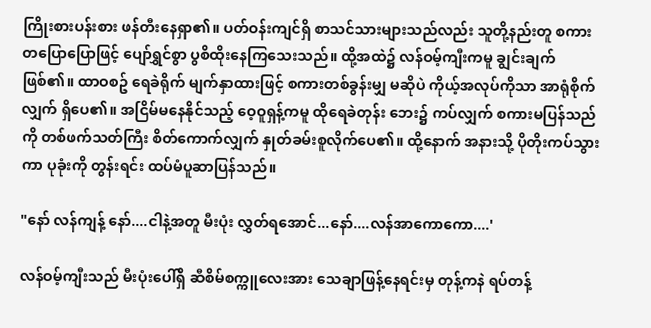ကြိုးစားပန်းစား ဖန်တီးနေရှာ၏။ ပတ်ဝန်းကျင်ရှိ စာသင်သားများသည်လည်း သူတို့နည်းတူ စကားတပြောပြောဖြင့် ပျော်ရွှင်စွာ ပွစိထိုးနေကြသေးသည်။ ထို့အထဲ၌ လန်ဝမ့်ကျီးကမူ ချွင်းချက်ဖြစ်၏။ ထာဝစဥ် ရေခဲရိုက် မျက်နှာထားဖြင့် စကားတစ်ခွန်းမျှ မဆိုပဲ ကိုယ့်အလုပ်ကိုသာ အာရုံစိုက်လျှက် ရှိပေ၏။ အငြိမ်မနေနိုင်သည့် ဝေ့ဝူရှန့်ကမူ ထိုရေခဲတုန်း ဘေး၌ ကပ်လျှက် စကားမပြန်သည်ကို တစ်ဖက်သတ်ကြီး စိတ်ကောက်လျှက် နှုတ်ခမ်းစူလိုက်ပေ၏။ ထို့နောက် အနားသို့ ပိုတိုးကပ်သွားကာ ပုခုံးကို တွန်းရင်း ထပ်မံပူဆာပြန်သည်။

"နော် လန်ကျန့် နော်....ငါနဲ့အတူ မီးပုံး လွှတ်ရအောင်...နော်....လန်အာကောကော....'

လန်ဝမ့်ကျီးသည် မီးပုံးပေါ်ရှိ ဆီစိမ်စက္ကူလေးအား သေချာဖြန့်နေရင်းမှ တုန့်ကနဲ ရပ်တန့်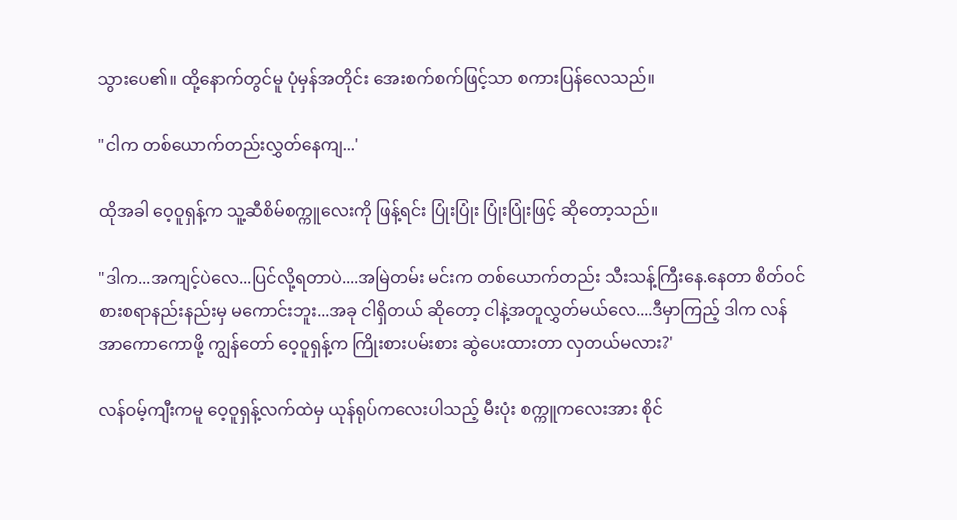သွားပေ၏။ ထို့နောက်တွင်မူ ပုံမှန်အတိုင်း အေးစက်စက်ဖြင့်သာ စကားပြန်လေသည်။

"ငါက တစ်ယောက်တည်းလွှတ်နေကျ...'

ထိုအခါ ဝေ့ဝူရှန့်က သူ့ဆီစိမ်စက္ကူလေးကို ဖြန့်ရင်း ပြုံးပြုံး ပြုံးပြုံးဖြင့် ဆိုတော့သည်။

"ဒါက...အကျင့်ပဲလေ...ပြင်လို့ရတာပဲ....အမြဲတမ်း မင်းက တစ်ယောက်တည်း သီးသန့်ကြီးနေ.နေတာ စိတ်ဝင်စားစရာနည်းနည်းမှ မကောင်းဘူး...အခု ငါရှိတယ် ဆိုတော့ ငါနဲ့အတူလွှတ်မယ်လေ....ဒီမှာကြည့် ဒါက လန်အာကောကောဖို့ ကျွန်တော် ဝေ့ဝူရှန့်က ကြိုးစားပမ်းစား ဆွဲပေးထားတာ လှတယ်မလား?'

လန်ဝမ့်ကျီးကမူ ဝေ့ဝူရှန့်လက်ထဲမှ ယုန်ရုပ်ကလေးပါသည့် မီးပုံး စက္ကူကလေးအား စိုင်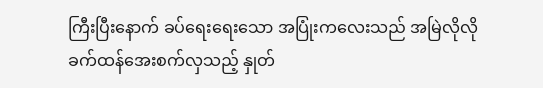ကြီးပြီးနောက် ခပ်ရေးရေးသော အပြုံးကလေးသည် အမြဲလိုလို ခက်ထန်အေးစက်လှသည့် နှုတ်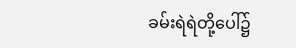ခမ်းရဲရဲတို့ပေါ်၌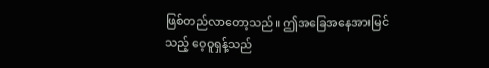ဖြစ်တည်လာတော့သည်။ ဤအခြေအနေအားမြင်သည့် ဝေ့ဝူရှန့်သည်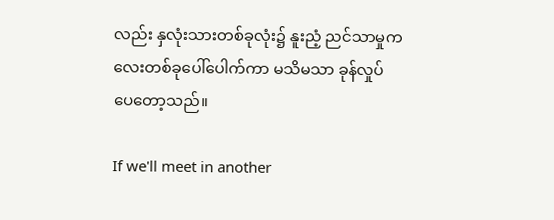လည်း နှလုံးသားတစ်ခုလုံး၌ နူးညံ့ ညင်သာမှုကလေးတစ်ခုပေါ်ပေါက်ကာ မသိမသာ ခုန်လှုပ်ပေတော့သည်။

If we'll meet in another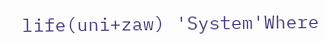life(uni+zaw) 'System'Where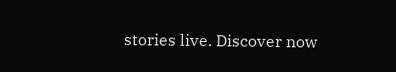stories live. Discover now